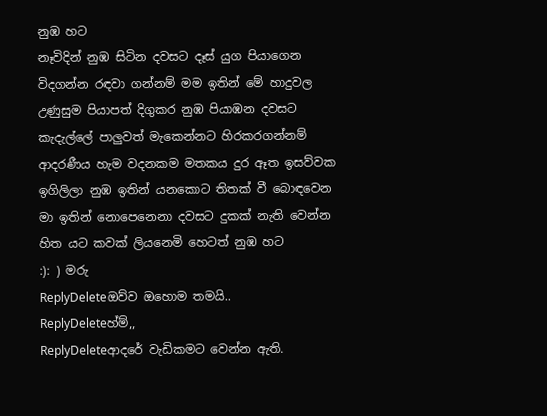නුඹ හට
නෑවිදින් නුඹ සිටින දවසට දෑස් යුග පියාගෙන විදගන්න රඳවා ගන්නම් මම ඉතින් මේ හාදුවල උණුසුම පියාපත් දිගුකර නුඹ පියාඹන දවසට කැදැල්ලේ පාලුවත් මැකෙන්නට හිරකරගන්නම් ආදරණීය හැම වදනකම මතකය දුර ඈත ඉසව්වක ඉගිලිලා නුඹ ඉතින් යනකොට තිතක් වී බොඳවෙන මා ඉතින් නොපෙනෙනා දවසට දුකක් නැති වෙන්න හිත යට කවක් ලියනෙමි හෙටත් නුඹ හට
:): ) මරු
ReplyDeleteඔව්ව ඔහොම තමයි..
ReplyDeleteහ්ම්,,
ReplyDeleteආදරේ වැඩිකමට වෙන්න ඇති.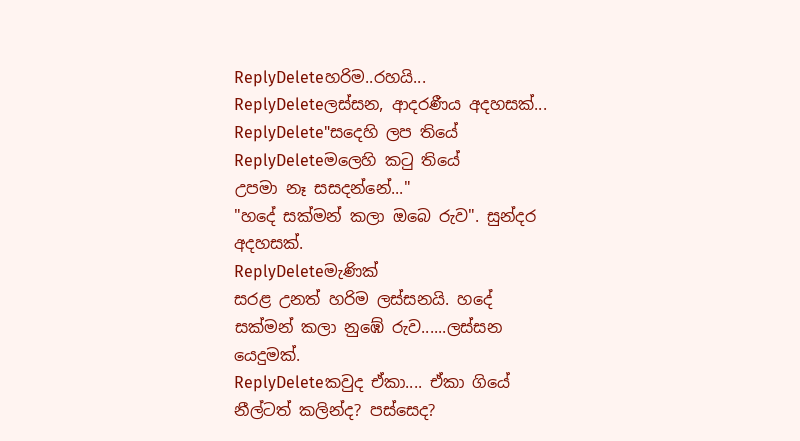ReplyDeleteහරිම..රහයි...
ReplyDeleteලස්සන, ආදරණීය අදහසක්...
ReplyDelete"සදෙහි ලප තියේ
ReplyDeleteමලෙහි කටු තියේ
උපමා නෑ සසදන්නේ..."
"හදේ සක්මන් කලා ඔබෙ රුව". සුන්දර අදහසක්.
ReplyDeleteමැණික්
සරළ උනත් හරිම ලස්සනයි. හදේ සක්මන් කලා නුඹේ රුව......ලස්සන යෙදුමක්.
ReplyDeleteකවුද ඒකා.... ඒකා ගියේ නීල්ටත් කලින්ද? පස්සෙද?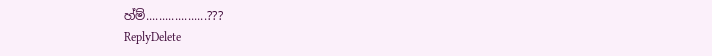හ්ම්...................???
ReplyDelete